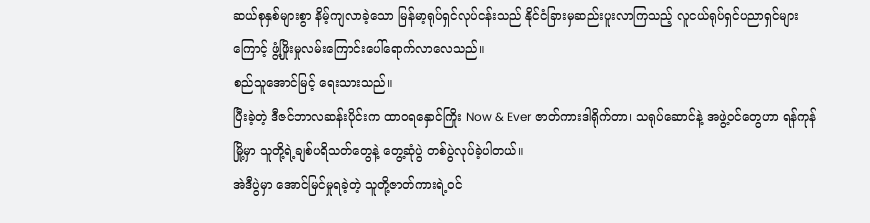ဆယ်စုနှစ်များစွာ နိမ့်ကျလာခဲ့သော မြန်မာ့ရုပ်ရှင်လုပ်ငန်းသည် နိုင်ငံခြားမှဆည်းပူးလာကြသည့် လူငယ်ရုပ်ရှင်ပညာရှင်များကြောင့် ဖွံ့ဖြိုးမှုလမ်းကြောင်းပေါ်ရောက်လာလေသည်။
စည်သူအောင်မြင့် ရေးသားသည်။
ပြီးခဲ့တဲ့ ဒီဇင်ဘာလဆန်းပိုင်းက ထာဝရနှောင်ကြိုး Now & Ever ဇာတ်ကားဒါရိုက်တာ၊ သရုပ်ဆောင်နဲ့ အဖွဲ့ဝင်တွေဟာ ရန်ကုန်မြို့မှာ သူတို့ရဲ့ချစ်ပရိသတ်တွေနဲ့ တွေ့ဆုံပွဲ တစ်ပွဲလုပ်ခဲ့ပါတယ်။
အဲဒီပွဲမှာ အောင်မြင်မှုရခဲ့တဲ့ သူတို့ဇာတ်ကားရဲ့ဝင်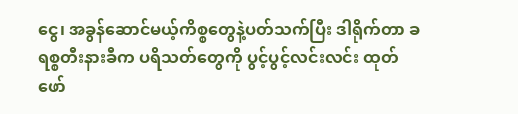ငွေ၊ အခွန်ဆောင်မယ့်ကိစ္စတွေနဲ့ပတ်သက်ပြီး ဒါရိုက်တာ ခရစ္စတီးနားခီက ပရိသတ်တွေကို ပွင့်ပွင့်လင်းလင်း ထုတ်ဖော်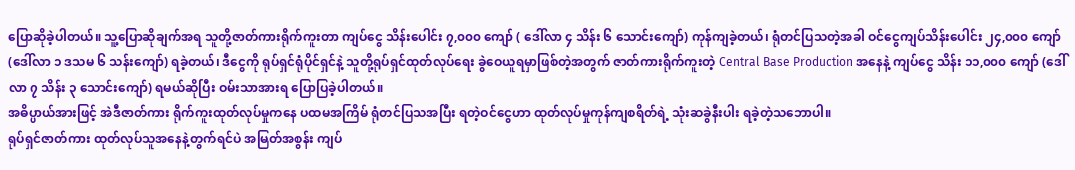ပြောဆိုခဲ့ပါတယ်။ သူ့ပြောဆိုချက်အရ သူတို့ဇာတ်ကားရိုက်ကူးတာ ကျပ်ငွေ သိန်းပေါင်း ၇,၀၀၀ ကျော် ( ဒေါ်လာ ၄ သိန်း ၆ သောင်းကျော်) ကုန်ကျခဲ့တယ်၊ ရုံတင်ပြသတဲ့အခါ ဝင်ငွေကျပ်သိန်းပေါင်း ၂၄,၀၀၀ ကျော် (ဒေါ်လာ ၁ ဒသမ ၆ သန်းကျော်) ရခဲ့တယ်၊ ဒီငွေကို ရုပ်ရှင်ရုံပိုင်ရှင်နဲ့ သူတို့ရုပ်ရှင်ထုတ်လုပ်ရေး ခွဲဝေယူရမှာဖြစ်တဲ့အတွက် ဇာတ်ကားရိုက်ကူးတဲ့ Central Base Production အနေနဲ့ ကျပ်ငွေ သိန်း ၁၁,၀၀၀ ကျော် (ဒေါ်လာ ၇ သိန်း ၃ သောင်းကျော်) ရမယ်ဆိုပြီး ဝမ်းသာအားရ ပြောပြခဲ့ပါတယ်။
အဓိပ္ပာယ်အားဖြင့် အဲဒီဇာတ်ကား ရိုက်ကူးထုတ်လုပ်မှုကနေ ပထမအကြိမ် ရုံတင်ပြသအပြီး ရတဲ့ဝင်ငွေဟာ ထုတ်လုပ်မှုကုန်ကျစရိတ်ရဲ့ သုံးဆခွဲနီးပါး ရခဲ့တဲ့သဘောပါ။
ရုပ်ရှင်ဇာတ်ကား ထုတ်လုပ်သူအနေနဲ့တွက်ရင်ပဲ အမြတ်အစွန်း ကျပ်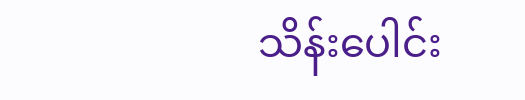သိန်းပေါင်း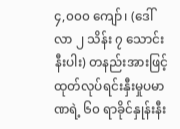၄,၀၀၀ ကျော်၊ (ဒေါ်လာ ၂ သိန်း ၇ သောင်းနီးပါး) တနည်းအားဖြင့် ထုတ်လုပ်ရင်းနှီးမှုပမာဏရဲ့ ၆၀ ရာခိုင်နှုန်းနီး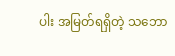ပါး အမြတ်ရရှိတဲ့ သဘော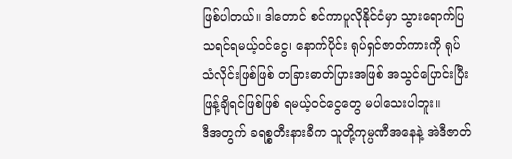ဖြစ်ပါတယ်။ ဒါတောင် စင်ကာပူလိုနိုင်ငံမှာ သွားရောက်ပြသရင်ရမယ့်ဝင်ငွေ၊ နောက်ပိုင်း ရုပ်ရှင်ဇာတ်ကားကို ရုပ်သံလိုင်းဖြစ်ဖြစ် တခြားဓာတ်ပြားအဖြစ် အသွင်ပြောင်းပြီး ဖြန့်ချိရင်ဖြစ်ဖြစ် ရမယ့်ဝင်ငွေတွေ မပါသေးပါဘူး။
ဒီအတွက် ခရစ္စတီးနားခီက သူတို့ကုမ္ပဏီအနေနဲ့ အဲဒီဇာတ်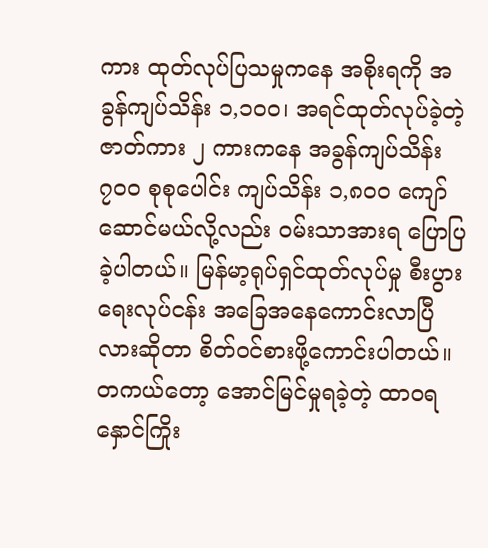ကား ထုတ်လုပ်ပြသမှုကနေ အစိုးရကို အခွန်ကျပ်သိန်း ၁,၁၀၀၊ အရင်ထုတ်လုပ်ခဲ့တဲ့ ဇာတ်ကား ၂ ကားကနေ အခွန်ကျပ်သိန်း ၇၀၀ စုစုပေါင်း ကျပ်သိန်း ၁,၈၀၀ ကျော်ဆောင်မယ်လို့လည်း ဝမ်းသာအားရ ပြောပြခဲ့ပါတယ်။ မြန်မာ့ရုပ်ရှင်ထုတ်လုပ်မှု စီးပွားရေးလုပ်ငန်း အခြေအနေကောင်းလာပြီလားဆိုတာ စိတ်ဝင်စားဖို့ကောင်းပါတယ်။
တကယ်တော့ အောင်မြင်မှုရခဲ့တဲ့ ထာဝရနှောင်ကြိုး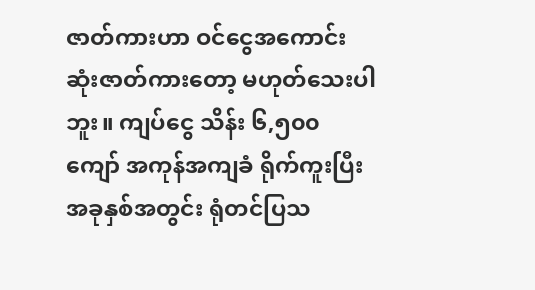ဇာတ်ကားဟာ ဝင်ငွေအကောင်းဆုံးဇာတ်ကားတော့ မဟုတ်သေးပါဘူး။ ကျပ်ငွေ သိန်း ၆,၅၀၀ ကျော် အကုန်အကျခံ ရိုက်ကူးပြီး အခုနှစ်အတွင်း ရုံတင်ပြသ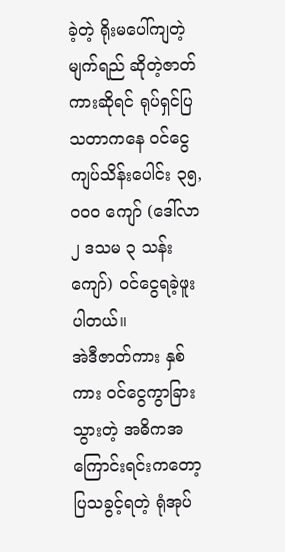ခဲ့တဲ့ ရိုးမပေါ်ကျတဲ့မျက်ရည် ဆိုတဲ့ဇာတ်ကားဆိုရင် ရုပ်ရှင်ပြသတာကနေ ဝင်ငွေကျပ်သိန်းပေါင်း ၃၅,၀၀၀ ကျော် (ဒေါ်လာ ၂ ဒသမ ၃ သန်းကျော်) ဝင်ငွေရခဲ့ဖူးပါတယ်။
အဲဒီဇာတ်ကား နှစ်ကား ဝင်ငွေကွာခြားသွားတဲ့ အဓိကအကြောင်းရင်းကတော့ ပြသခွင့်ရတဲ့ ရုံအုပ်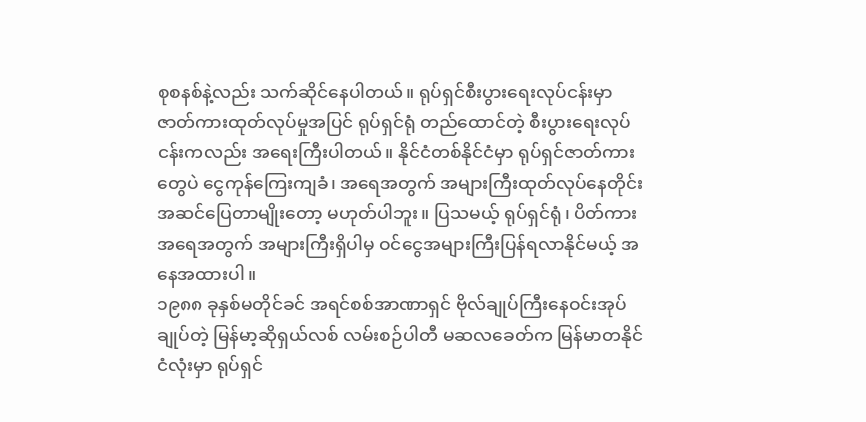စုစနစ်နဲ့လည်း သက်ဆိုင်နေပါတယ်။ ရုပ်ရှင်စီးပွားရေးလုပ်ငန်းမှာ ဇာတ်ကားထုတ်လုပ်မှုအပြင် ရုပ်ရှင်ရုံ တည်ထောင်တဲ့ စီးပွားရေးလုပ်ငန်းကလည်း အရေးကြီးပါတယ်။ နိုင်ငံတစ်နိုင်ငံမှာ ရုပ်ရှင်ဇာတ်ကားတွေပဲ ငွေကုန်ကြေးကျခံ၊ အရေအတွက် အများကြီးထုတ်လုပ်နေတိုင်း အဆင်ပြေတာမျိုးတော့ မဟုတ်ပါဘူး။ ပြသမယ့် ရုပ်ရှင်ရုံ၊ ပိတ်ကား အရေအတွက် အများကြီးရှိပါမှ ဝင်ငွေအများကြီးပြန်ရလာနိုင်မယ့် အနေအထားပါ။
၁၉၈၈ ခုနှစ်မတိုင်ခင် အရင်စစ်အာဏာရှင် ဗိုလ်ချုပ်ကြီးနေဝင်းအုပ်ချုပ်တဲ့ မြန်မာ့ဆိုရှယ်လစ် လမ်းစဉ်ပါတီ မဆလခေတ်က မြန်မာတနိုင်ငံလုံးမှာ ရုပ်ရှင်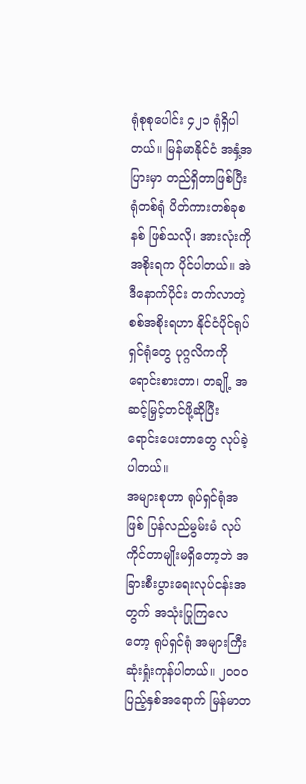ရုံစုစုပေါင်း ၄၂၁ ရုံရှိပါတယ်။ မြန်မာနိုင်ငံ အနှံ့အပြားမှာ တည်ရှိတာဖြစ်ပြီး ရုံတစ်ရုံ ပိတ်ကားတစ်ခုစနစ် ဖြစ်သလို၊ အားလုံးကို အစိုးရက ပိုင်ပါတယ်။ အဲဒီနောက်ပိုင်း တက်လာတဲ့ စစ်အစိုးရဟာ နိုင်ငံပိုင်ရုပ်ရှင်ရုံတွေ ပုဂ္ဂလိကကို ရောင်းစားတာ၊ တချို့ အဆင့်မြှင့်တင်ဖို့ဆိုပြီး ရောင်းပေးတာတွေ လုပ်ခဲ့ပါတယ်။
အများစုဟာ ရုပ်ရှင်ရုံအဖြစ် ပြန်လည်မွမ်းမံ လုပ်ကိုင်တာမျိုးမရှိတော့ဘဲ အခြားစီးပွားရေးလုပ်ငန်းအတွက် အသုံးပြုကြလေတော့ ရုပ်ရှင်ရုံ အများကြီးဆုံးရှုံးကုန်ပါတယ်။ ၂၀၀၀ ပြည့်နှစ်အရောက် မြန်မာတ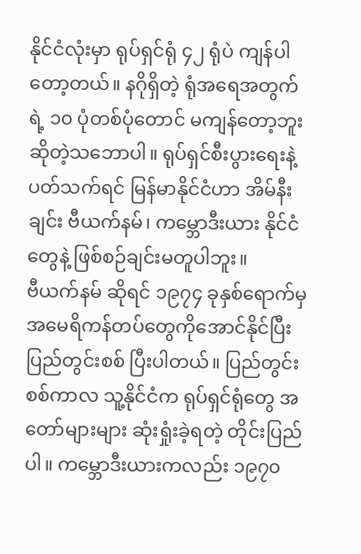နိုင်ငံလုံးမှာ ရုပ်ရှင်ရုံ ၄၂ ရုံပဲ ကျန်ပါတော့တယ်။ နဂိုရှိတဲ့ ရုံအရေအတွက်ရဲ့ ၁၀ ပုံတစ်ပုံတောင် မကျန်တော့ဘူး ဆိုတဲ့သဘောပါ။ ရုပ်ရှင်စီးပွားရေးနဲ့ပတ်သက်ရင် မြန်မာနိုင်ငံဟာ အိမ်နီးချင်း ဗီယက်နမ်၊ ကမ္ဘောဒီးယား နိုင်ငံတွေနဲ့ ဖြစ်စဉ်ချင်းမတူပါဘူး။
ဗီယက်နမ် ဆိုရင် ၁၉၇၄ ခုနှစ်ရောက်မှ အမေရိကန်တပ်တွေကိုအောင်နိုင်ပြီး ပြည်တွင်းစစ် ပြီးပါတယ်။ ပြည်တွင်းစစ်ကာလ သူ့နိုင်ငံက ရုပ်ရှင်ရုံတွေ အတော်များများ ဆုံးရှုံးခဲ့ရတဲ့ တိုင်းပြည်ပါ။ ကမ္ဘောဒီးယားကလည်း ၁၉၇၀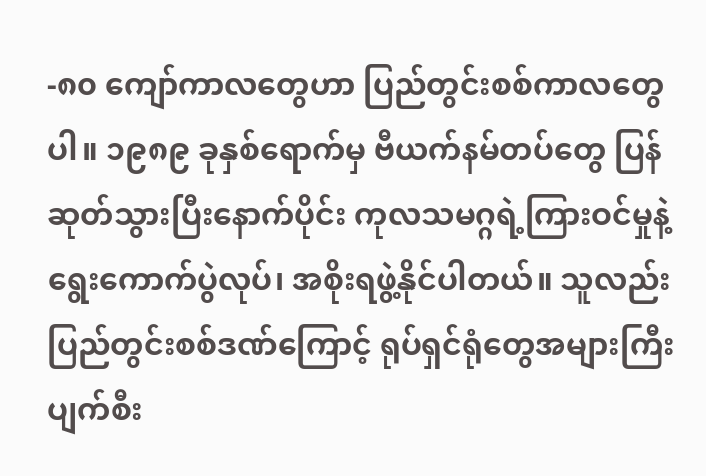-၈၀ ကျော်ကာလတွေဟာ ပြည်တွင်းစစ်ကာလတွေပါ။ ၁၉၈၉ ခုနှစ်ရောက်မှ ဗီယက်နမ်တပ်တွေ ပြန်ဆုတ်သွားပြီးနောက်ပိုင်း ကုလသမဂ္ဂရဲ့ကြားဝင်မှုနဲ့ ရွေးကောက်ပွဲလုပ်၊ အစိုးရဖွဲ့နိုင်ပါတယ်။ သူလည်း ပြည်တွင်းစစ်ဒဏ်ကြောင့် ရုပ်ရှင်ရုံတွေအများကြီး ပျက်စီး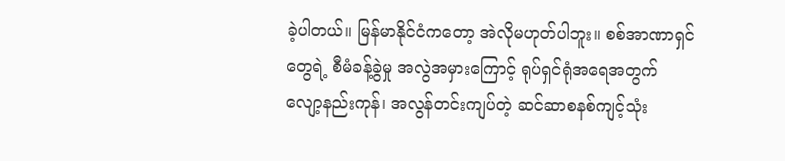ခဲ့ပါတယ်။ မြန်မာနိုင်ငံကတော့ အဲလိုမဟုတ်ပါဘူး။ စစ်အာဏာရှင်တွေရဲ့ စီမံခန့်ခွဲမှု အလွဲအမှားကြောင့် ရုပ်ရှင်ရုံအရေအတွက် လျော့နည်းကုန်၊ အလွန်တင်းကျပ်တဲ့ ဆင်ဆာစနစ်ကျင့်သုံး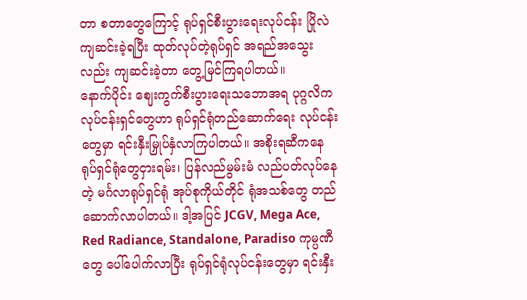တာ စတာတွေကြောင့် ရုပ်ရှင်စီးပွားရေးလုပ်ငန်း ပြိုလဲကျဆင်းခဲ့ရပြီး ထုတ်လုပ်တဲ့ရုပ်ရှင် အရည်အသွေးလည်း ကျဆင်းခဲ့တာ တွေ့မြင်ကြရပါတယ်။
နောက်ပိုင်း ဈေးကွက်စီးပွားရေးသဘောအရ ပုဂ္ဂလိကလုပ်ငန်းရှင်တွေဟာ ရုပ်ရှင်ရုံတည်ဆောက်ရေး လုပ်ငန်းတွေမှာ ရင်းနှီးမြှုပ်နှံလာကြပါတယ်။ အစိုးရဆီကနေ ရုပ်ရှင်ရုံတွေငှားရမ်း၊ ပြန်လည်မွမ်းမံ လည်ပတ်လုပ်နေတဲ့ မင်္ဂလာရုပ်ရှင်ရုံ အုပ်စုကိုယ်တိုင် ရုံအသစ်တွေ တည်ဆောက်လာပါတယ်။ ဒါ့အပြင် JCGV, Mega Ace, Red Radiance, Standalone, Paradiso ကုမ္ပဏီတွေ ပေါ်ပေါက်လာပြီး ရုပ်ရှင်ရုံလုပ်ငန်းတွေမှာ ရင်းနှီး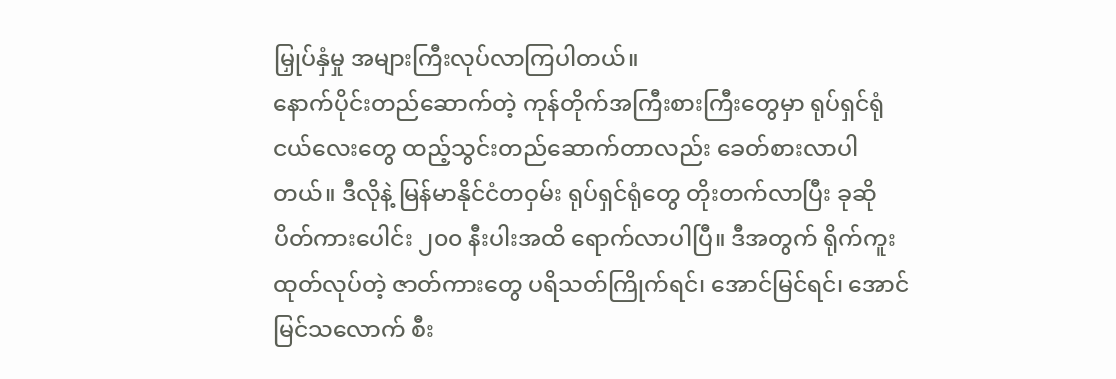မြှုပ်နှံမှု အများကြီးလုပ်လာကြပါတယ်။
နောက်ပိုင်းတည်ဆောက်တဲ့ ကုန်တိုက်အကြီးစားကြီးတွေမှာ ရုပ်ရှင်ရုံငယ်လေးတွေ ထည့်သွင်းတည်ဆောက်တာလည်း ခေတ်စားလာပါတယ်။ ဒီလိုနဲ့ မြန်မာနိုင်ငံတဝှမ်း ရုပ်ရှင်ရုံတွေ တိုးတက်လာပြီး ခုဆို ပိတ်ကားပေါင်း ၂၀၀ နီးပါးအထိ ရောက်လာပါပြီ။ ဒီအတွက် ရိုက်ကူးထုတ်လုပ်တဲ့ ဇာတ်ကားတွေ ပရိသတ်ကြိုက်ရင်၊ အောင်မြင်ရင်၊ အောင်မြင်သလောက် စီး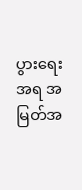ပွားရေးအရ အမြတ်အ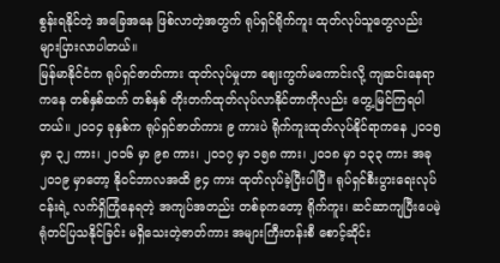စွန်းရနိုင်တဲ့ အခြေအနေ ဖြစ်လာတဲ့အတွက် ရုပ်ရှင်ရိုက်ကူး ထုတ်လုပ်သူတွေလည်း များပြားလာပါတယ်။
မြန်မာနိုင်ငံက ရုပ်ရှင်ဇာတ်ကား ထုတ်လုပ်မှုဟာ ဈေးကွက်မကောင်းလို့ ကျဆင်းနေရာကနေ တစ်နှစ်ထက် တစ်နှစ် တိုးတက်ထုတ်လုပ်လာနိုင်တာကိုလည်း တွေ့မြင်ကြရပါတယ်။ ၂၀၁၄ ခုနှစ်က ရုပ်ရှင်ဇာတ်ကား ၉ ကားပဲ ရိုက်ကူးထုတ်လုပ်နိုင်ရာကနေ ၂၀၁၅ မှာ ၃၂ ကား၊ ၂၀၁၆ မှာ ၉၈ ကား၊ ၂၀၁၇ မှာ ၁၅၈ ကား၊ ၂၀၁၈ မှာ ၁၃၃ ကား အခု ၂၀၁၉ မှာတော့ နိုဝင်ဘာလအထိ ၉၄ ကား ထုတ်လုပ်ခဲ့ပြီးပါပြီ။ ရုပ်ရှင်စီးပွားရေးလုပ်ငန်းရဲ့ လက်ရှိကြုံနေရတဲ့ အကျပ်အတည်း တစ်ခုကတော့ ရိုက်ကူး၊ ဆင်ဆာကျပြီးပေမဲ့ ရုံတင်ပြသနိုင်ခြင်း မရှိသေးတဲ့ဇာတ်ကား အများကြီးတန်းစီ စောင့်ဆိုင်း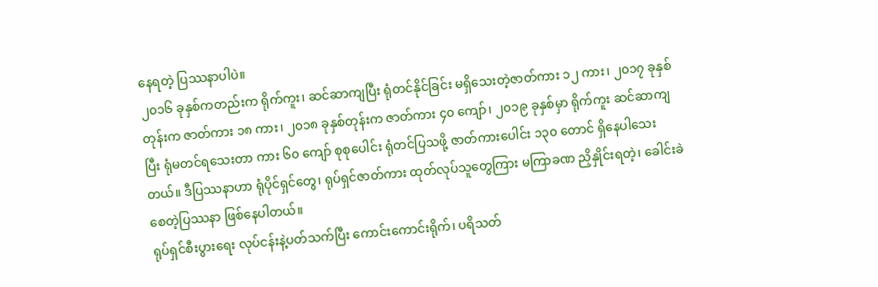နေရတဲ့ ပြဿနာပါပဲ။
၂၀၁၆ ခုနှစ်ကတည်းက ရိုက်ကူး၊ ဆင်ဆာကျပြီး ရုံတင်နိုင်ခြင်း မရှိသေးတဲ့ဇာတ်ကား ၁၂ ကား၊ ၂၀၁၇ ခုနှစ်တုန်းက ဇာတ်ကား ၁၈ ကား၊ ၂၀၁၈ ခုနှစ်တုန်းက ဇာတ်ကား ၄၀ ကျော်၊ ၂၀၁၉ ခုနှစ်မှာ ရိုက်ကူး ဆင်ဆာကျပြီး ရုံမတင်ရသေးတာ ကား ၆၀ ကျော် စုစုပေါင်း ရုံတင်ပြသဖို့ ဇာတ်ကားပေါင်း ၁၃၀ တောင် ရှိနေပါသေးတယ်။ ဒီပြဿနာဟာ ရုံပိုင်ရှင်တွေ၊ ရုပ်ရှင်ဇာတ်ကား ထုတ်လုပ်သူတွေကြား မကြာခဏ ညှိနှိုင်းရတဲ့၊ ခေါင်းခဲစေတဲ့ပြဿနာ ဖြစ်နေပါတယ်။
ရုပ်ရှင်စီးပွားရေး လုပ်ငန်းနဲ့ပတ်သက်ပြီး ကောင်းကောင်းရိုက်၊ ပရိသတ်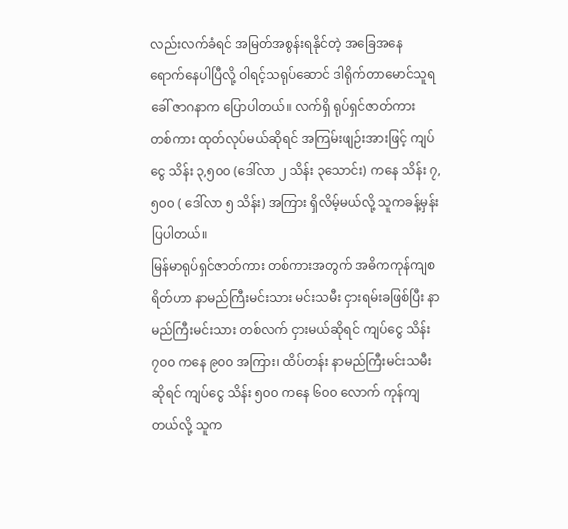လည်းလက်ခံရင် အမြတ်အစွန်းရနိုင်တဲ့ အခြေအနေ ရောက်နေပါပြီလို့ ဝါရင့်သရုပ်ဆောင် ဒါရိုက်တာမောင်သူရ ခေါ် ဇာဂနာက ပြောပါတယ်။ လက်ရှိ ရုပ်ရှင်ဇာတ်ကား တစ်ကား ထုတ်လုပ်မယ်ဆိုရင် အကြမ်းဖျဉ်းအားဖြင့် ကျပ်ငွေ သိန်း ၃,၅၀၀ (ဒေါ်လာ ၂ သိန်း ၃သောင်း) ကနေ သိန်း ၇,၅၀၀ ( ဒေါ်လာ ၅ သိန်း) အကြား ရှိလိမ့်မယ်လို့ သူကခန့်မှန်းပြပါတယ်။
မြန်မာရုပ်ရှင်ဇာတ်ကား တစ်ကားအတွက် အဓိကကုန်ကျစရိတ်ဟာ နာမည်ကြီးမင်းသား မင်းသမီး ငှားရမ်းခဖြစ်ပြီး နာမည်ကြီးမင်းသား တစ်လက် ငှားမယ်ဆိုရင် ကျပ်ငွေ သိန်း ၇၀၀ ကနေ ၉၀၀ အကြား၊ ထိပ်တန်း နာမည်ကြီးမင်းသမီး ဆိုရင် ကျပ်ငွေ သိန်း ၅၀၀ ကနေ ၆၀၀ လောက် ကုန်ကျတယ်လို့ သူက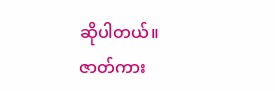ဆိုပါတယ်။ ဇာတ်ကား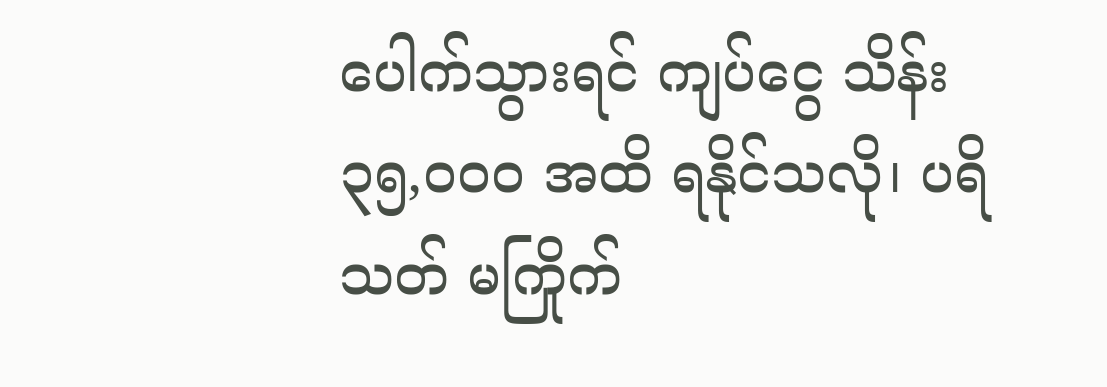ပေါက်သွားရင် ကျပ်ငွေ သိန်း ၃၅,၀၀၀ အထိ ရနိုင်သလို၊ ပရိသတ် မကြိုက်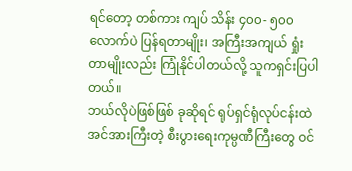ရင်တော့ တစ်ကား ကျပ် သိန်း ၄၀၀- ၅၀၀ လောက်ပဲ ပြန်ရတာမျိုး၊ အကြီးအကျယ် ရှုံးတာမျိုးလည်း ကြုံနိုင်ပါတယ်လို့ သူကရှင်းပြပါတယ်။
ဘယ်လိုပဲဖြစ်ဖြစ် ခုဆိုရင် ရုပ်ရှင်ရုံလုပ်ငန်းထဲ အင်အားကြီးတဲ့ စီးပွားရေးကုမ္ပဏီကြီးတွေ ဝင်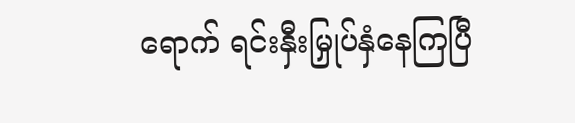ရောက် ရင်းနှီးမြှုပ်နှံနေကြပြီ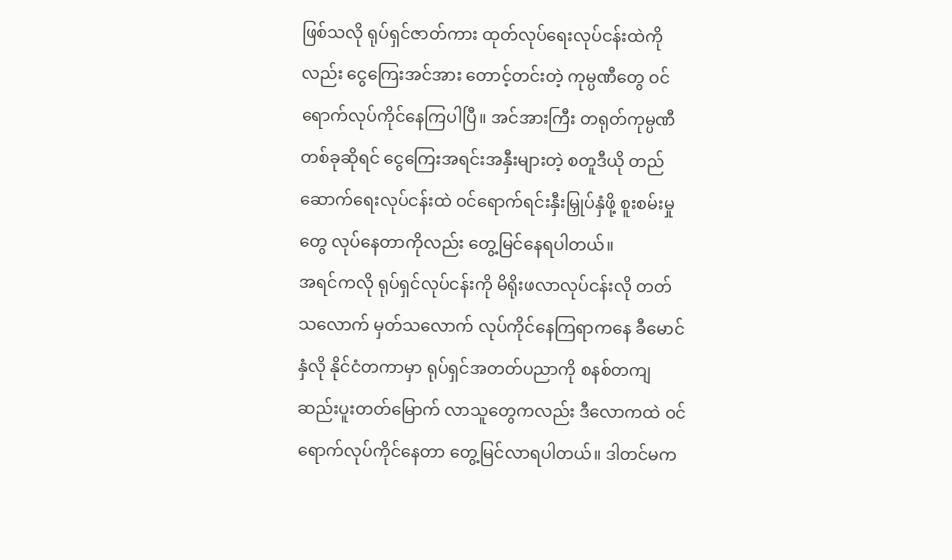ဖြစ်သလို ရုပ်ရှင်ဇာတ်ကား ထုတ်လုပ်ရေးလုပ်ငန်းထဲကိုလည်း ငွေကြေးအင်အား တောင့်တင်းတဲ့ ကုမ္ပဏီတွေ ဝင်ရောက်လုပ်ကိုင်နေကြပါပြီ။ အင်အားကြီး တရုတ်ကုမ္ပဏီ တစ်ခုဆိုရင် ငွေကြေးအရင်းအနှီးများတဲ့ စတူဒီယို တည်ဆောက်ရေးလုပ်ငန်းထဲ ဝင်ရောက်ရင်းနှီးမြှုပ်နှံဖို့ စူးစမ်းမှုတွေ လုပ်နေတာကိုလည်း တွေ့မြင်နေရပါတယ်။
အရင်ကလို ရုပ်ရှင်လုပ်ငန်းကို မိရိုးဖလာလုပ်ငန်းလို တတ်သလောက် မှတ်သလောက် လုပ်ကိုင်နေကြရာကနေ ခီမောင်နှံလို နိုင်ငံတကာမှာ ရုပ်ရှင်အတတ်ပညာကို စနစ်တကျ ဆည်းပူးတတ်မြောက် လာသူတွေကလည်း ဒီလောကထဲ ဝင်ရောက်လုပ်ကိုင်နေတာ တွေ့မြင်လာရပါတယ်။ ဒါတင်မက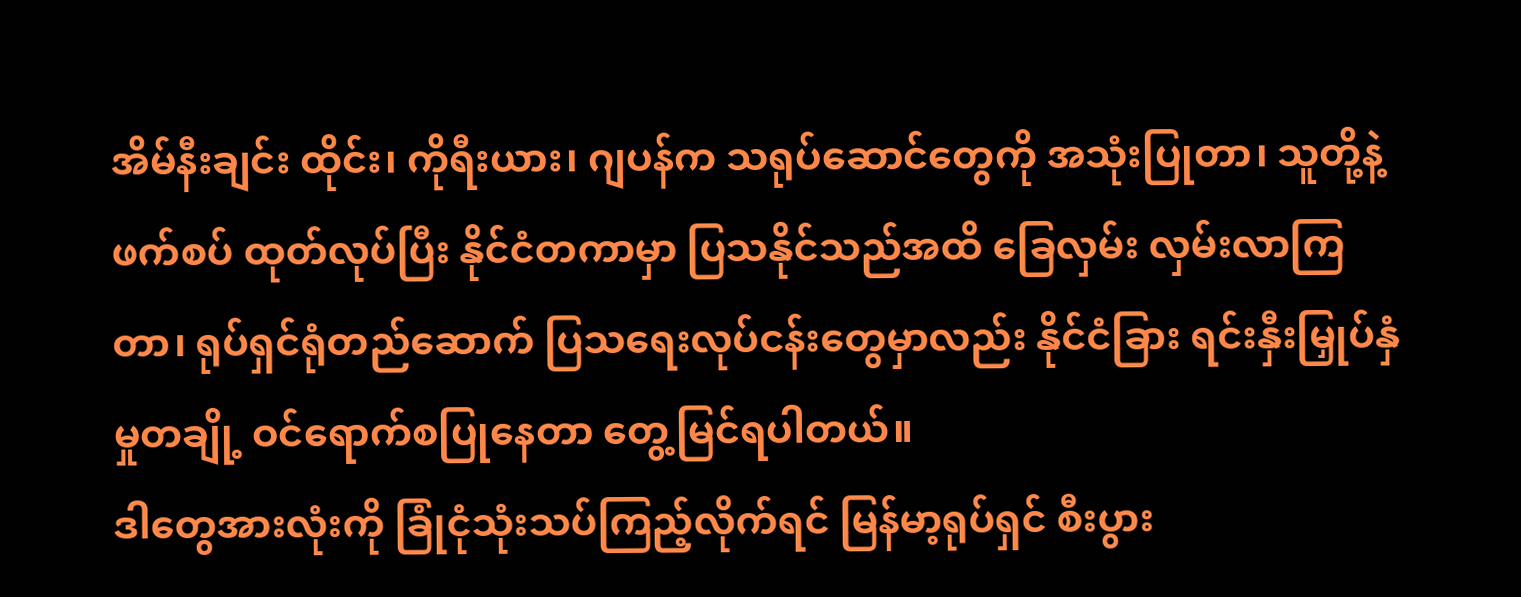အိမ်နီးချင်း ထိုင်း၊ ကိုရီးယား၊ ဂျပန်က သရုပ်ဆောင်တွေကို အသုံးပြုတာ၊ သူတို့နဲ့ ဖက်စပ် ထုတ်လုပ်ပြီး နိုင်ငံတကာမှာ ပြသနိုင်သည်အထိ ခြေလှမ်း လှမ်းလာကြတာ၊ ရုပ်ရှင်ရုံတည်ဆောက် ပြသရေးလုပ်ငန်းတွေမှာလည်း နိုင်ငံခြား ရင်းနှီးမြှုပ်နှံမှုတချို့ ဝင်ရောက်စပြုနေတာ တွေ့မြင်ရပါတယ်။
ဒါတွေအားလုံးကို ခြုံငုံသုံးသပ်ကြည့်လိုက်ရင် မြန်မာ့ရုပ်ရှင် စီးပွား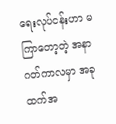ရေးလုပ်ငန်းဟာ မကြာတော့တဲ့ အနာဂတ်ကာလမှာ အခုထက်အ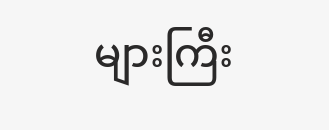များကြီး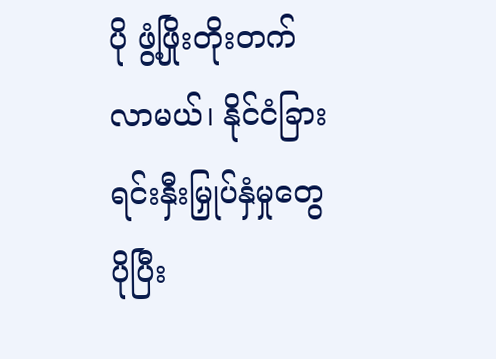ပို ဖွံ့ဖြိုးတိုးတက်လာမယ်၊ နိုင်ငံခြား ရင်းနှီးမြှုပ်နှံမှုတွေ ပိုပြီး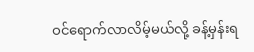ဝင်ရောက်လာလိမ့်မယ်လို့ ခန့်မှန်းရ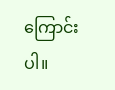ကြောင်းပါ။